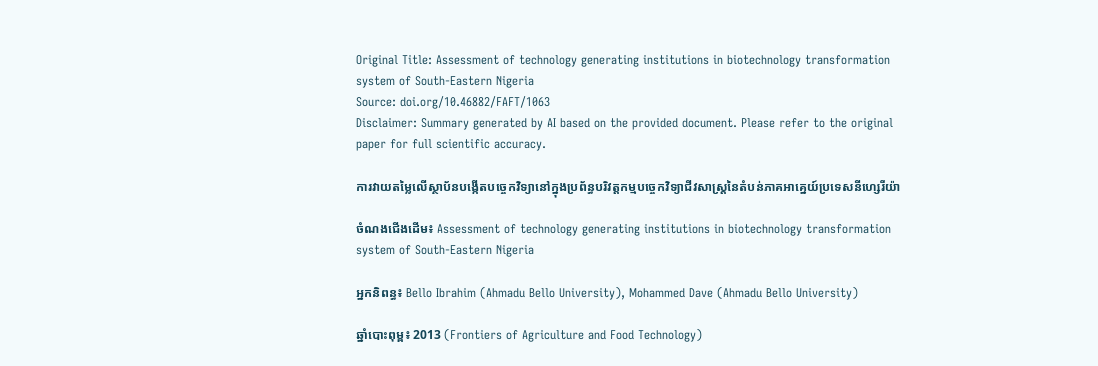Original Title: Assessment of technology generating institutions in biotechnology transformation system of South-Eastern Nigeria
Source: doi.org/10.46882/FAFT/1063
Disclaimer: Summary generated by AI based on the provided document. Please refer to the original paper for full scientific accuracy.

ការវាយតម្លៃលើស្ថាប័នបង្កើតបច្ចេកវិទ្យានៅក្នុងប្រព័ន្ធបរិវត្តកម្មបច្ចេកវិទ្យាជីវសាស្ត្រនៃតំបន់ភាគអាគ្នេយ៍ប្រទេសនីហ្សេរីយ៉ា

ចំណងជើងដើម៖ Assessment of technology generating institutions in biotechnology transformation system of South-Eastern Nigeria

អ្នកនិពន្ធ៖ Bello Ibrahim (Ahmadu Bello University), Mohammed Dave (Ahmadu Bello University)

ឆ្នាំបោះពុម្ព៖ 2013 (Frontiers of Agriculture and Food Technology)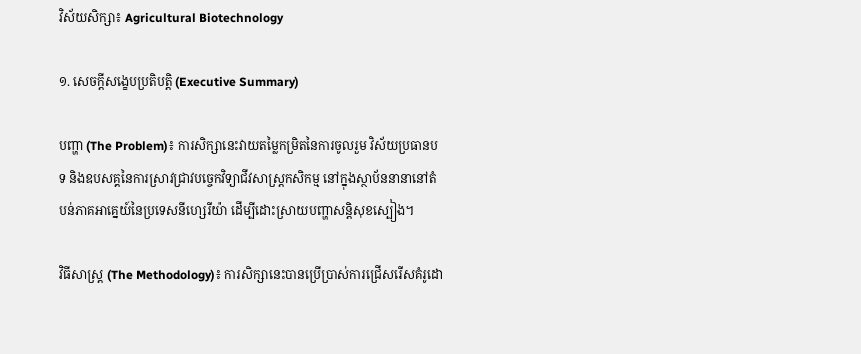វិស័យសិក្សា៖ Agricultural Biotechnology

១. សេចក្តីសង្ខេបប្រតិបត្តិ (Executive Summary)

បញ្ហា (The Problem)៖ ការសិក្សានេះវាយតម្លៃកម្រិតនៃការចូលរួម វិស័យប្រធានបទ និងឧបសគ្គនៃការស្រាវជ្រាវបច្ចេកវិទ្យាជីវសាស្ត្រកសិកម្ម នៅក្នុងស្ថាប័ននានានៅតំបន់ភាគអាគ្នេយ៍នៃប្រទេសនីហ្សេរីយ៉ា ដើម្បីដោះស្រាយបញ្ហាសន្តិសុខស្បៀង។

វិធីសាស្ត្រ (The Methodology)៖ ការសិក្សានេះបានប្រើប្រាស់ការជ្រើសរើសគំរូដោ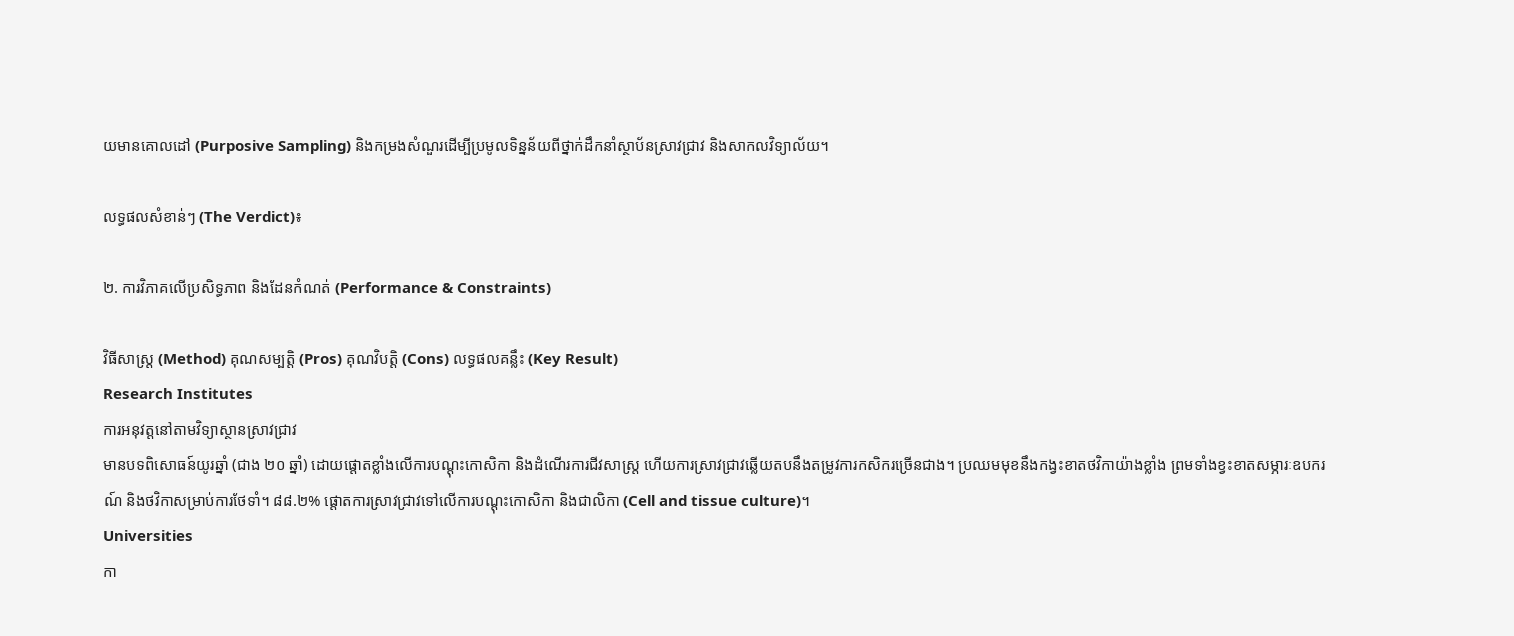យមានគោលដៅ (Purposive Sampling) និងកម្រងសំណួរដើម្បីប្រមូលទិន្នន័យពីថ្នាក់ដឹកនាំស្ថាប័នស្រាវជ្រាវ និងសាកលវិទ្យាល័យ។

លទ្ធផលសំខាន់ៗ (The Verdict)៖

២. ការវិភាគលើប្រសិទ្ធភាព និងដែនកំណត់ (Performance & Constraints)

វិធីសាស្ត្រ (Method) គុណសម្បត្តិ (Pros) គុណវិបត្តិ (Cons) លទ្ធផលគន្លឹះ (Key Result)
Research Institutes
ការអនុវត្តនៅតាមវិទ្យាស្ថានស្រាវជ្រាវ
មានបទពិសោធន៍យូរឆ្នាំ (ជាង ២០ ឆ្នាំ) ដោយផ្តោតខ្លាំងលើការបណ្តុះកោសិកា និងដំណើរការជីវសាស្ត្រ ហើយការស្រាវជ្រាវឆ្លើយតបនឹងតម្រូវការកសិករច្រើនជាង។ ប្រឈមមុខនឹងកង្វះខាតថវិកាយ៉ាងខ្លាំង ព្រមទាំងខ្វះខាតសម្ភារៈឧបករណ៍ និងថវិកាសម្រាប់ការថែទាំ។ ៨៨.២% ផ្តោតការស្រាវជ្រាវទៅលើការបណ្តុះកោសិកា និងជាលិកា (Cell and tissue culture)។
Universities
កា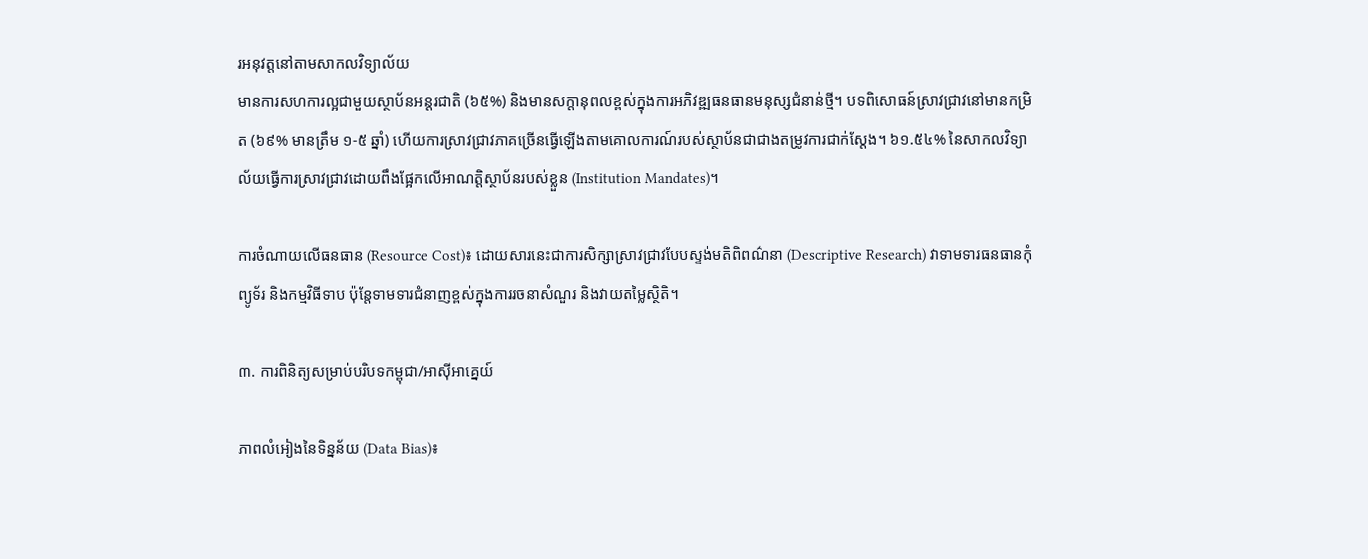រអនុវត្តនៅតាមសាកលវិទ្យាល័យ
មានការសហការល្អជាមួយស្ថាប័នអន្តរជាតិ (៦៥%) និងមានសក្តានុពលខ្ពស់ក្នុងការអភិវឌ្ឍធនធានមនុស្សជំនាន់ថ្មី។ បទពិសោធន៍ស្រាវជ្រាវនៅមានកម្រិត (៦៩% មានត្រឹម ១-៥ ឆ្នាំ) ហើយការស្រាវជ្រាវភាគច្រើនធ្វើឡើងតាមគោលការណ៍របស់ស្ថាប័នជាជាងតម្រូវការជាក់ស្តែង។ ៦១.៥៤% នៃសាកលវិទ្យាល័យធ្វើការស្រាវជ្រាវដោយពឹងផ្អែកលើអាណត្តិស្ថាប័នរបស់ខ្លួន (Institution Mandates)។

ការចំណាយលើធនធាន (Resource Cost)៖ ដោយសារនេះជាការសិក្សាស្រាវជ្រាវបែបស្ទង់មតិពិពណ៌នា (Descriptive Research) វាទាមទារធនធានកុំព្យូទ័រ និងកម្មវិធីទាប ប៉ុន្តែទាមទារជំនាញខ្ពស់ក្នុងការរចនាសំណួរ និងវាយតម្លៃស្ថិតិ។

៣. ការពិនិត្យសម្រាប់បរិបទកម្ពុជា/អាស៊ីអាគ្នេយ៍

ភាពលំអៀងនៃទិន្នន័យ (Data Bias)៖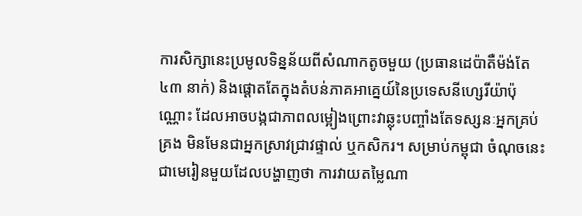ការសិក្សានេះប្រមូលទិន្នន័យពីសំណាកតូចមួយ (ប្រធានដេប៉ាតឺម៉ង់តែ ៤៣ នាក់) និងផ្តោតតែក្នុងតំបន់ភាគអាគ្នេយ៍នៃប្រទេសនីហ្សេរីយ៉ាប៉ុណ្ណោះ ដែលអាចបង្កជាភាពលម្អៀងព្រោះវាឆ្លុះបញ្ចាំងតែទស្សនៈអ្នកគ្រប់គ្រង មិនមែនជាអ្នកស្រាវជ្រាវផ្ទាល់ ឬកសិករ។ សម្រាប់កម្ពុជា ចំណុចនេះជាមេរៀនមួយដែលបង្ហាញថា ការវាយតម្លៃណា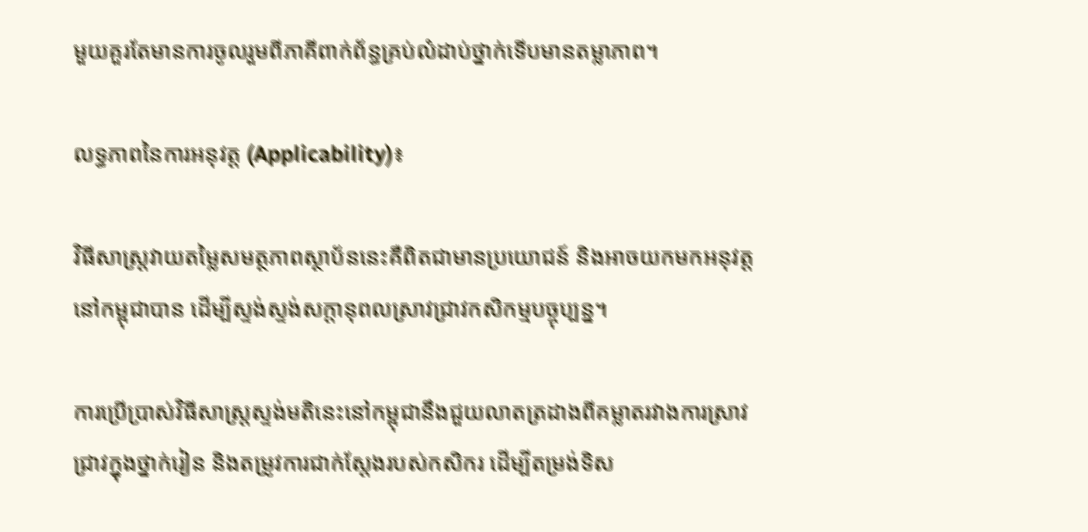មួយគួរតែមានការចូលរួមពីភាគីពាក់ព័ន្ធគ្រប់លំដាប់ថ្នាក់ទើបមានតម្លាភាព។

លទ្ធភាពនៃការអនុវត្ត (Applicability)៖

វិធីសាស្ត្រវាយតម្លៃសមត្ថភាពស្ថាប័ននេះគឺពិតជាមានប្រយោជន៍ និងអាចយកមកអនុវត្តនៅកម្ពុជាបាន ដើម្បីស្ទង់ស្ទង់សក្តានុពលស្រាវជ្រាវកសិកម្មបច្ចុប្បន្ន។

ការប្រើប្រាស់វិធីសាស្ត្រស្ទង់មតិនេះនៅកម្ពុជានឹងជួយលាតត្រដាងពីគម្លាតរវាងការស្រាវជ្រាវក្នុងថ្នាក់រៀន និងតម្រូវការជាក់ស្តែងរបស់កសិករ ដើម្បីតម្រង់ទិស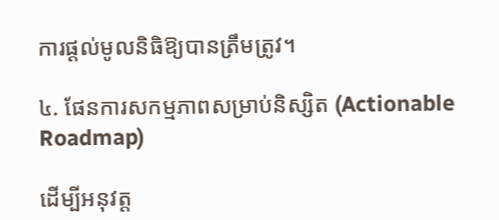ការផ្តល់មូលនិធិឱ្យបានត្រឹមត្រូវ។

៤. ផែនការសកម្មភាពសម្រាប់និស្សិត (Actionable Roadmap)

ដើម្បីអនុវត្ត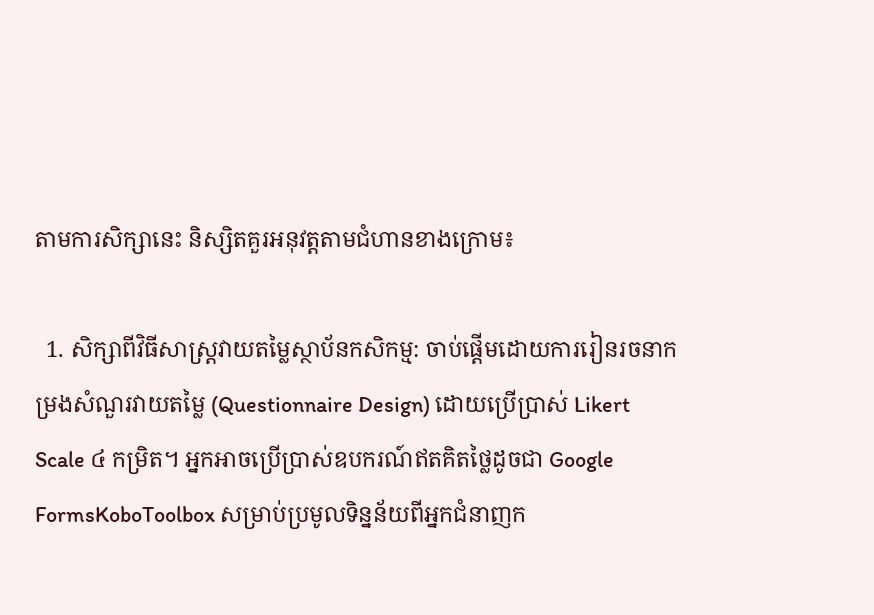តាមការសិក្សានេះ និស្សិតគួរអនុវត្តតាមជំហានខាងក្រោម៖

  1. សិក្សាពីវិធីសាស្ត្រវាយតម្លៃស្ថាប័នកសិកម្ម: ចាប់ផ្តើមដោយការរៀនរចនាកម្រងសំណួរវាយតម្លៃ (Questionnaire Design) ដោយប្រើប្រាស់ Likert Scale ៤ កម្រិត។ អ្នកអាចប្រើប្រាស់ឧបករណ៍ឥតគិតថ្លៃដូចជា Google FormsKoboToolbox សម្រាប់ប្រមូលទិន្នន័យពីអ្នកជំនាញក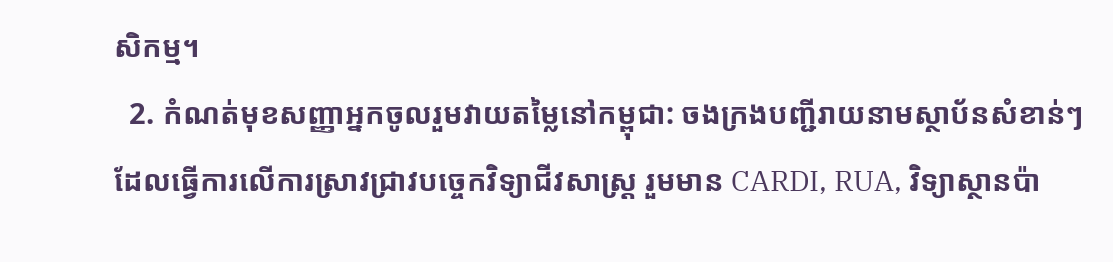សិកម្ម។
  2. កំណត់មុខសញ្ញាអ្នកចូលរួមវាយតម្លៃនៅកម្ពុជា: ចងក្រងបញ្ជីរាយនាមស្ថាប័នសំខាន់ៗដែលធ្វើការលើការស្រាវជ្រាវបច្ចេកវិទ្យាជីវសាស្ត្រ រួមមាន CARDI, RUA, វិទ្យាស្ថានប៉ា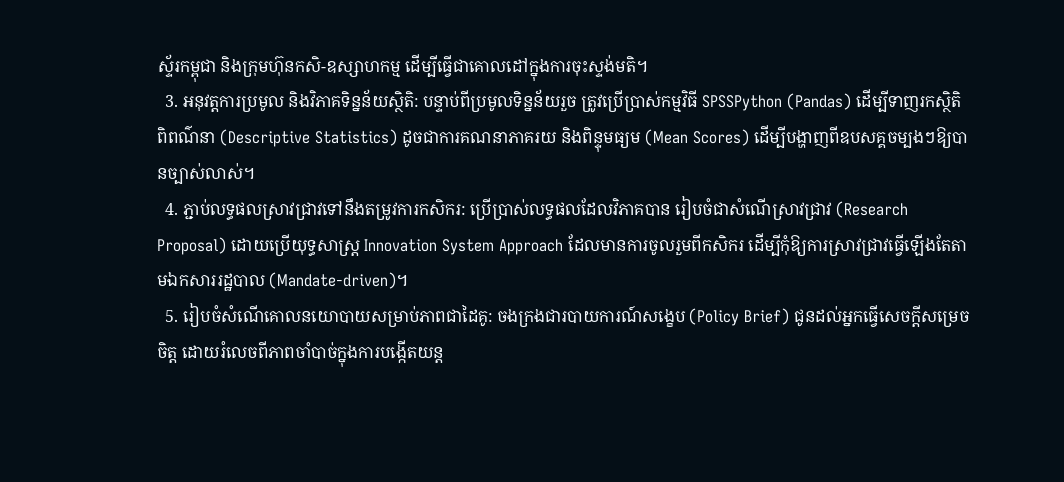ស្ទ័រកម្ពុជា និងក្រុមហ៊ុនកសិ-ឧស្សាហកម្ម ដើម្បីធ្វើជាគោលដៅក្នុងការចុះស្ទង់មតិ។
  3. អនុវត្តការប្រមូល និងវិភាគទិន្នន័យស្ថិតិ: បន្ទាប់ពីប្រមូលទិន្នន័យរួច ត្រូវប្រើប្រាស់កម្មវិធី SPSSPython (Pandas) ដើម្បីទាញរកស្ថិតិពិពណ៌នា (Descriptive Statistics) ដូចជាការគណនាភាគរយ និងពិន្ទុមធ្យម (Mean Scores) ដើម្បីបង្ហាញពីឧបសគ្គចម្បងៗឱ្យបានច្បាស់លាស់។
  4. ភ្ជាប់លទ្ធផលស្រាវជ្រាវទៅនឹងតម្រូវការកសិករ: ប្រើប្រាស់លទ្ធផលដែលវិភាគបាន រៀបចំជាសំណើស្រាវជ្រាវ (Research Proposal) ដោយប្រើយុទ្ធសាស្ត្រ Innovation System Approach ដែលមានការចូលរួមពីកសិករ ដើម្បីកុំឱ្យការស្រាវជ្រាវធ្វើឡើងតែតាមឯកសាររដ្ឋបាល (Mandate-driven)។
  5. រៀបចំសំណើគោលនយោបាយសម្រាប់ភាពជាដៃគូ: ចងក្រងជារបាយការណ៍សង្ខេប (Policy Brief) ជូនដល់អ្នកធ្វើសេចក្តីសម្រេចចិត្ត ដោយរំលេចពីភាពចាំបាច់ក្នុងការបង្កើតយន្ត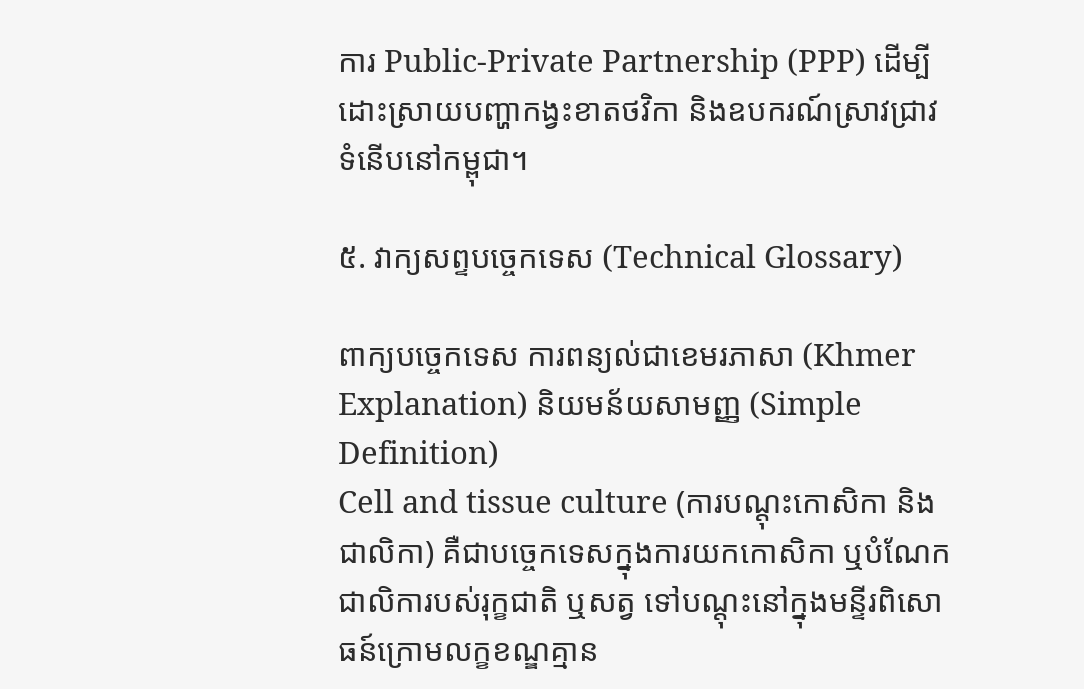ការ Public-Private Partnership (PPP) ដើម្បីដោះស្រាយបញ្ហាកង្វះខាតថវិកា និងឧបករណ៍ស្រាវជ្រាវទំនើបនៅកម្ពុជា។

៥. វាក្យសព្ទបច្ចេកទេស (Technical Glossary)

ពាក្យបច្ចេកទេស ការពន្យល់ជាខេមរភាសា (Khmer Explanation) និយមន័យសាមញ្ញ (Simple Definition)
Cell and tissue culture (ការបណ្តុះកោសិកា និងជាលិកា) គឺជាបច្ចេកទេសក្នុងការយកកោសិកា ឬបំណែកជាលិការបស់រុក្ខជាតិ ឬសត្វ ទៅបណ្តុះនៅក្នុងមន្ទីរពិសោធន៍ក្រោមលក្ខខណ្ឌគ្មាន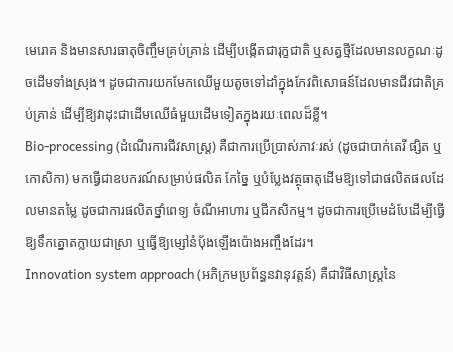មេរោគ និងមានសារធាតុចិញ្ចឹមគ្រប់គ្រាន់ ដើម្បីបង្កើតជារុក្ខជាតិ ឬសត្វថ្មីដែលមានលក្ខណៈដូចដើមទាំងស្រុង។ ដូចជាការយកមែកឈើមួយតូចទៅដាំក្នុងកែវពិសោធន៍ដែលមានជីវជាតិគ្រប់គ្រាន់ ដើម្បីឱ្យវាដុះជាដើមឈើធំមួយដើមទៀតក្នុងរយៈពេលដ៏ខ្លី។
Bio-processing (ដំណើរការជីវសាស្ត្រ) គឺជាការប្រើប្រាស់ភាវៈរស់ (ដូចជាបាក់តេរី ផ្សិត ឬកោសិកា) មកធ្វើជាឧបករណ៍សម្រាប់ផលិត កែច្នៃ ឬបំប្លែងវត្ថុធាតុដើមឱ្យទៅជាផលិតផលដែលមានតម្លៃ ដូចជាការផលិតថ្នាំពេទ្យ ចំណីអាហារ ឬជីកសិកម្ម។ ដូចជាការប្រើមេដំបែដើម្បីធ្វើឱ្យទឹកត្នោតក្លាយជាស្រា ឬធ្វើឱ្យម្សៅនំប៉័ងឡើងប៉ោងអញ្ចឹងដែរ។
Innovation system approach (អភិក្រមប្រព័ន្ធនវានុវត្តន៍) គឺជាវិធីសាស្ត្រនៃ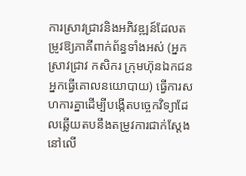ការស្រាវជ្រាវនិងអភិវឌ្ឍន៍ដែលតម្រូវឱ្យភាគីពាក់ព័ន្ធទាំងអស់ (អ្នកស្រាវជ្រាវ កសិករ ក្រុមហ៊ុនឯកជន អ្នកធ្វើគោលនយោបាយ) ធ្វើការសហការគ្នាដើម្បីបង្កើតបច្ចេកវិទ្យាដែលឆ្លើយតបនឹងតម្រូវការជាក់ស្តែងនៅលើ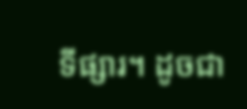ទីផ្សារ។ ដូចជា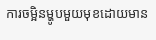ការចម្អិនម្ហូបមួយមុខដោយមាន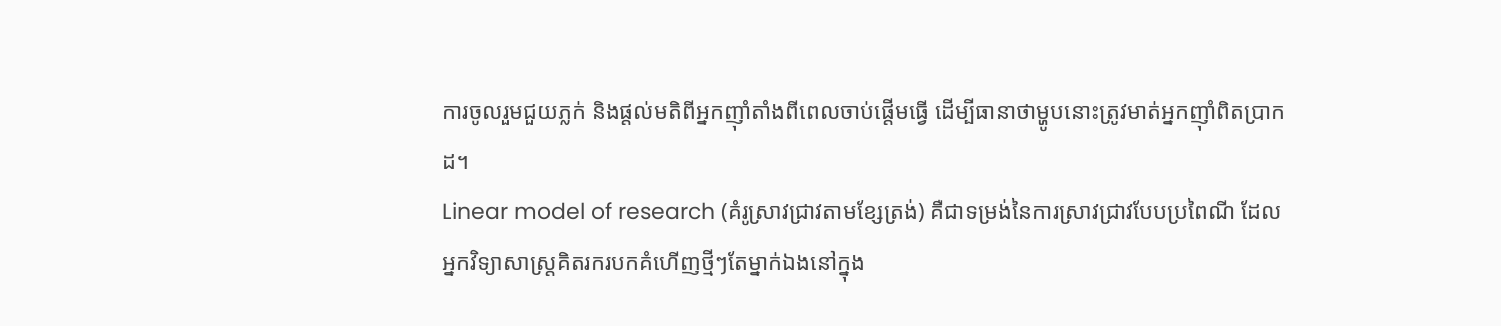ការចូលរួមជួយភ្លក់ និងផ្តល់មតិពីអ្នកញ៉ាំតាំងពីពេលចាប់ផ្តើមធ្វើ ដើម្បីធានាថាម្ហូបនោះត្រូវមាត់អ្នកញ៉ាំពិតប្រាកដ។
Linear model of research (គំរូស្រាវជ្រាវតាមខ្សែត្រង់) គឺជាទម្រង់នៃការស្រាវជ្រាវបែបប្រពៃណី ដែលអ្នកវិទ្យាសាស្ត្រគិតរករបកគំហើញថ្មីៗតែម្នាក់ឯងនៅក្នុង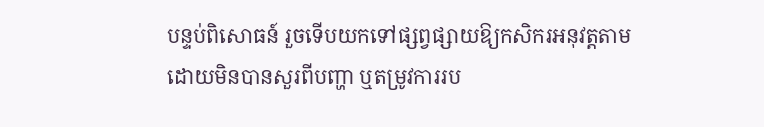បន្ទប់ពិសោធន៍ រួចទើបយកទៅផ្សព្វផ្សាយឱ្យកសិករអនុវត្តតាម ដោយមិនបានសួរពីបញ្ហា ឬតម្រូវការរប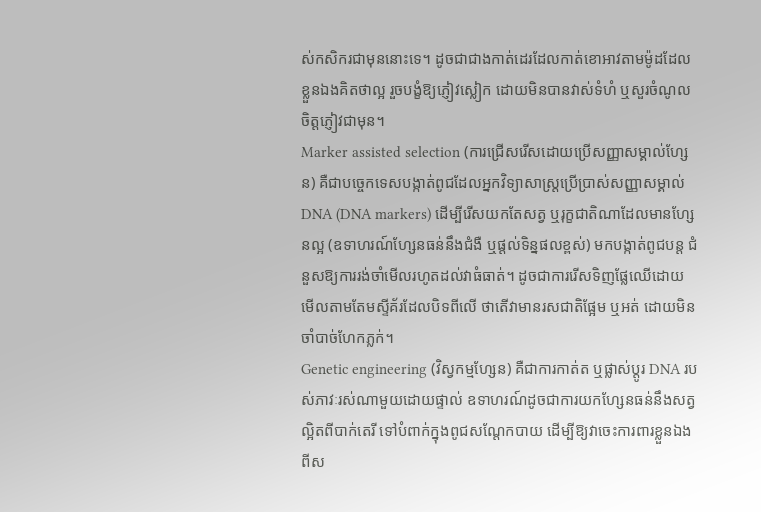ស់កសិករជាមុននោះទេ។ ដូចជាជាងកាត់ដេរដែលកាត់ខោអាវតាមម៉ូដដែលខ្លួនឯងគិតថាល្អ រួចបង្ខំឱ្យភ្ញៀវស្លៀក ដោយមិនបានវាស់ទំហំ ឬសួរចំណូលចិត្តភ្ញៀវជាមុន។
Marker assisted selection (ការជ្រើសរើសដោយប្រើសញ្ញាសម្គាល់ហ្សែន) គឺជាបច្ចេកទេសបង្កាត់ពូជដែលអ្នកវិទ្យាសាស្ត្រប្រើប្រាស់សញ្ញាសម្គាល់ DNA (DNA markers) ដើម្បីរើសយកតែសត្វ ឬរុក្ខជាតិណាដែលមានហ្សែនល្អ (ឧទាហរណ៍ហ្សែនធន់នឹងជំងឺ ឬផ្តល់ទិន្នផលខ្ពស់) មកបង្កាត់ពូជបន្ត ជំនួសឱ្យការរង់ចាំមើលរហូតដល់វាធំធាត់។ ដូចជាការរើសទិញផ្លែឈើដោយមើលតាមតែមស្ទីគ័រដែលបិទពីលើ ថាតើវាមានរសជាតិផ្អែម ឬអត់ ដោយមិនចាំបាច់ហែកភ្លក់។
Genetic engineering (វិស្វកម្មហ្សែន) គឺជាការកាត់ត ឬផ្លាស់ប្តូរ DNA របស់ភាវៈរស់ណាមួយដោយផ្ទាល់ ឧទាហរណ៍ដូចជាការយកហ្សែនធន់នឹងសត្វល្អិតពីបាក់តេរី ទៅបំពាក់ក្នុងពូជសណ្តែកបាយ ដើម្បីឱ្យវាចេះការពារខ្លួនឯងពីស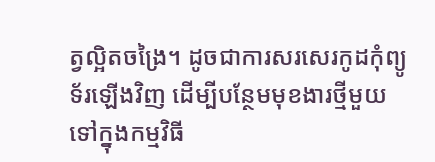ត្វល្អិតចង្រៃ។ ដូចជាការសរសេរកូដកុំព្យូទ័រឡើងវិញ ដើម្បីបន្ថែមមុខងារថ្មីមួយទៅក្នុងកម្មវិធី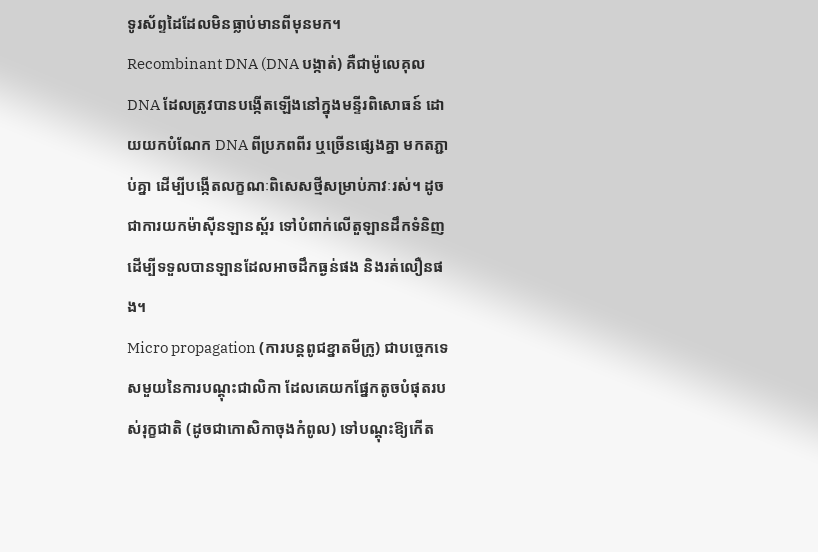ទូរស័ព្ទដៃដែលមិនធ្លាប់មានពីមុនមក។
Recombinant DNA (DNA បង្កាត់) គឺជាម៉ូលេគុល DNA ដែលត្រូវបានបង្កើតឡើងនៅក្នុងមន្ទីរពិសោធន៍ ដោយយកបំណែក DNA ពីប្រភពពីរ ឬច្រើនផ្សេងគ្នា មកតភ្ជាប់គ្នា ដើម្បីបង្កើតលក្ខណៈពិសេសថ្មីសម្រាប់ភាវៈរស់។ ដូចជាការយកម៉ាស៊ីនឡានស្ព័រ ទៅបំពាក់លើតួឡានដឹកទំនិញ ដើម្បីទទួលបានឡានដែលអាចដឹកធ្ងន់ផង និងរត់លឿនផង។
Micro propagation (ការបន្តពូជខ្នាតមីក្រូ) ជាបច្ចេកទេសមួយនៃការបណ្តុះជាលិកា ដែលគេយកផ្នែកតូចបំផុតរបស់រុក្ខជាតិ (ដូចជាកោសិកាចុងកំពូល) ទៅបណ្តុះឱ្យកើត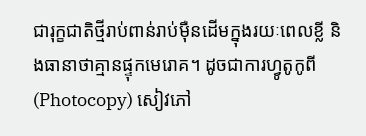ជារុក្ខជាតិថ្មីរាប់ពាន់រាប់ម៉ឺនដើមក្នុងរយៈពេលខ្លី និងធានាថាគ្មានផ្ទុកមេរោគ។ ដូចជាការហ្វូតូកូពី (Photocopy) សៀវភៅ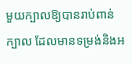មួយក្បាលឱ្យបានរាប់ពាន់ក្បាល ដែលមានទម្រង់និងអ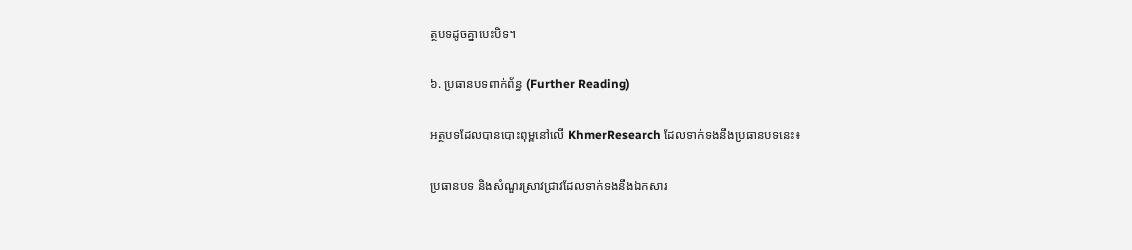ត្ថបទដូចគ្នាបេះបិទ។

៦. ប្រធានបទពាក់ព័ន្ធ (Further Reading)

អត្ថបទដែលបានបោះពុម្ពនៅលើ KhmerResearch ដែលទាក់ទងនឹងប្រធានបទនេះ៖

ប្រធានបទ និងសំណួរស្រាវជ្រាវដែលទាក់ទងនឹងឯកសារ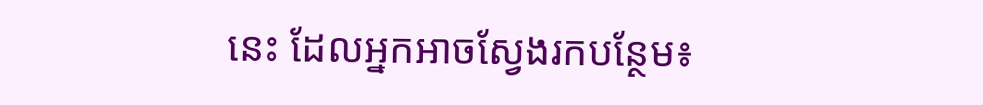នេះ ដែលអ្នកអាចស្វែងរកបន្ថែម៖